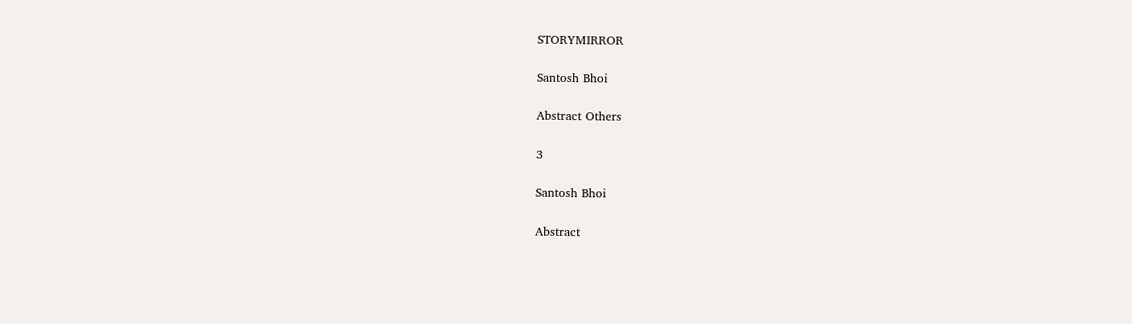STORYMIRROR

Santosh Bhoi

Abstract Others

3

Santosh Bhoi

Abstract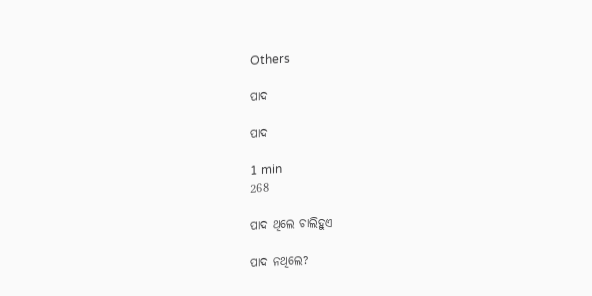Others

ପାଦ

ପାଦ

1 min
268

ପାଦ ଥିଲେ ଚାଲିହୁଏ

ପାଦ ନଥିଲେ?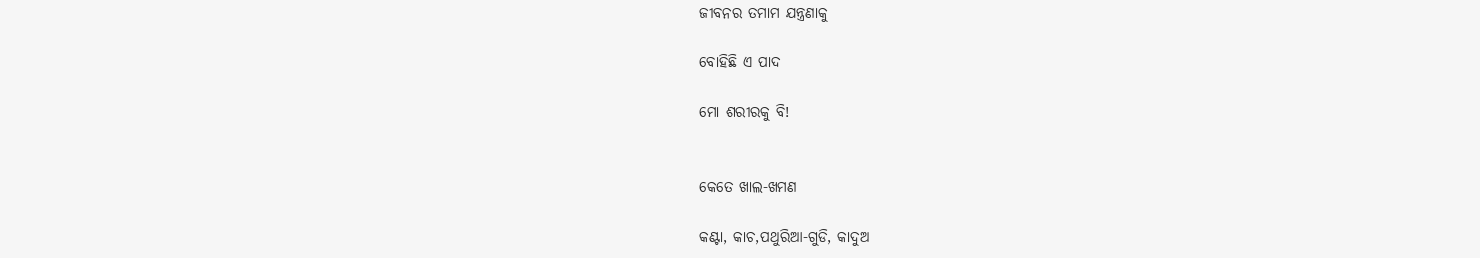ଜୀବନର ତମାମ ଯନ୍ତ୍ରଣାକୁ

ବୋହିଛି ଏ ପାଦ

ମୋ ଶରୀରକୁ ବି!


କେତେ ଖାଲ-ଖମଣ

କଣ୍ଟା, କାଚ,ପଥୁରିଆ-ଗୁଡି, କାଦୁଅ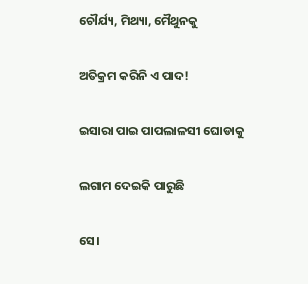ଚୌର୍ଯ୍ୟ, ମିଥ୍ୟା, ମୈଥୁନକୁ

ଅତିକ୍ରମ କରିନି ଏ ପାଦ!

ଇସାରା ପାଇ ପାପଲାଳସୀ ଘୋଡାକୁ

ଲଗାମ ଦେଇକି ପାରୁଛି

ସେ।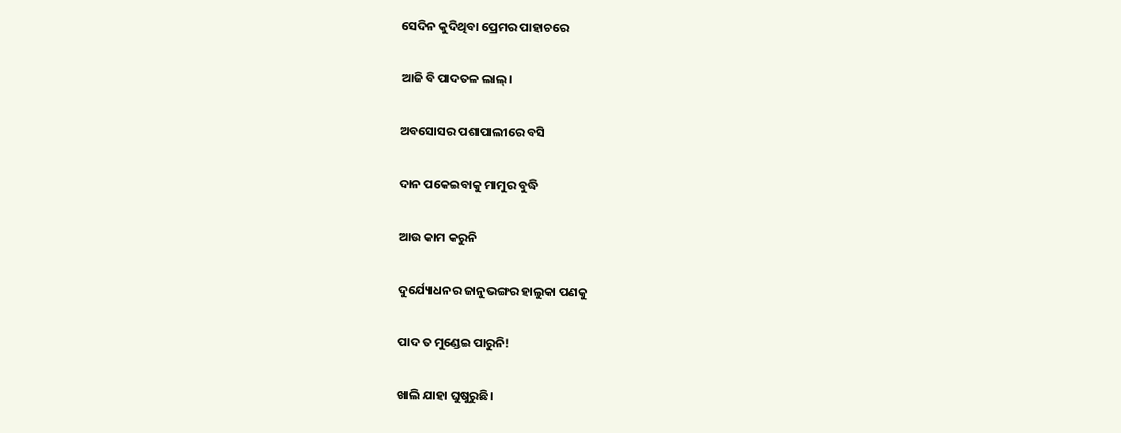ସେଦିନ କୁଦିଥିବା ପ୍ରେମର ପାହାଚରେ

ଆଜି ବି ପାଦତଳ ଲାଲ୍।

ଅବସୋସର ପଶାପାଲୀରେ ବସି

ଦାନ ପକେଇବାକୁ ମାମୁର ବୁଦ୍ଧି

ଆଉ କାମ କରୁନି

ଦୁର୍ଯ୍ୟୋଧନର ଜାନୁଭଙ୍ଗର ହାଲୁକା ପଣକୁ

ପାଦ ତ ମୁଣ୍ଡେଇ ପାରୁନି!

ଖାଲି ଯାହା ଘୁଷୁରୁଛି।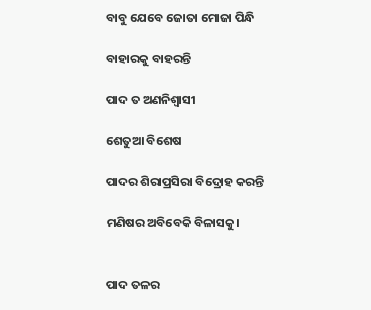ବାବୁ ଯେବେ ଜୋତା ମୋଜା ପିନ୍ଧି

ବାହାରକୁ ବାହରନ୍ତି

ପାଦ ତ ଅଣନିଶ୍ବାସୀ

ଶେତୁଆ ବିଶେଷ

ପାଦର ଶିରାପ୍ରସିରା ବିଦ୍ରୋହ କରନ୍ତି

ମଣିଷର ଅବିବେକି ବିଳାସକୁ।


ପାଦ ତଳର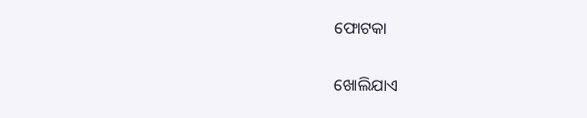ଫୋଟକା

ଖୋଲିଯାଏ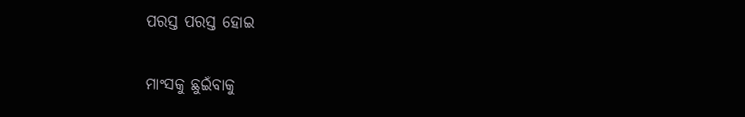ପରସ୍ତ ପରସ୍ତ ହୋଇ

ମାଂସକୁ ଛୁଇଁବାକୁ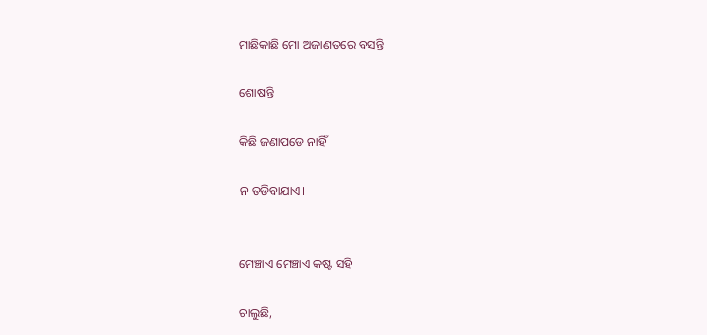ମାଛିକାଛି ମୋ ଅଜାଣତରେ ବସନ୍ତି

ଶୋଷନ୍ତି

କିଛି ଜଣାପଡେ ନାହିଁ

ନ ତଡିବାଯାଏ।


ମେଞ୍ଚାଏ ମେଞ୍ଚାଏ କଷ୍ଟ ସହି

ଚାଲୁଛି,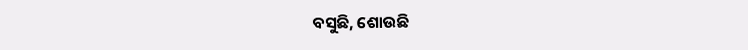ବସୁଛି, ଶୋଉଛି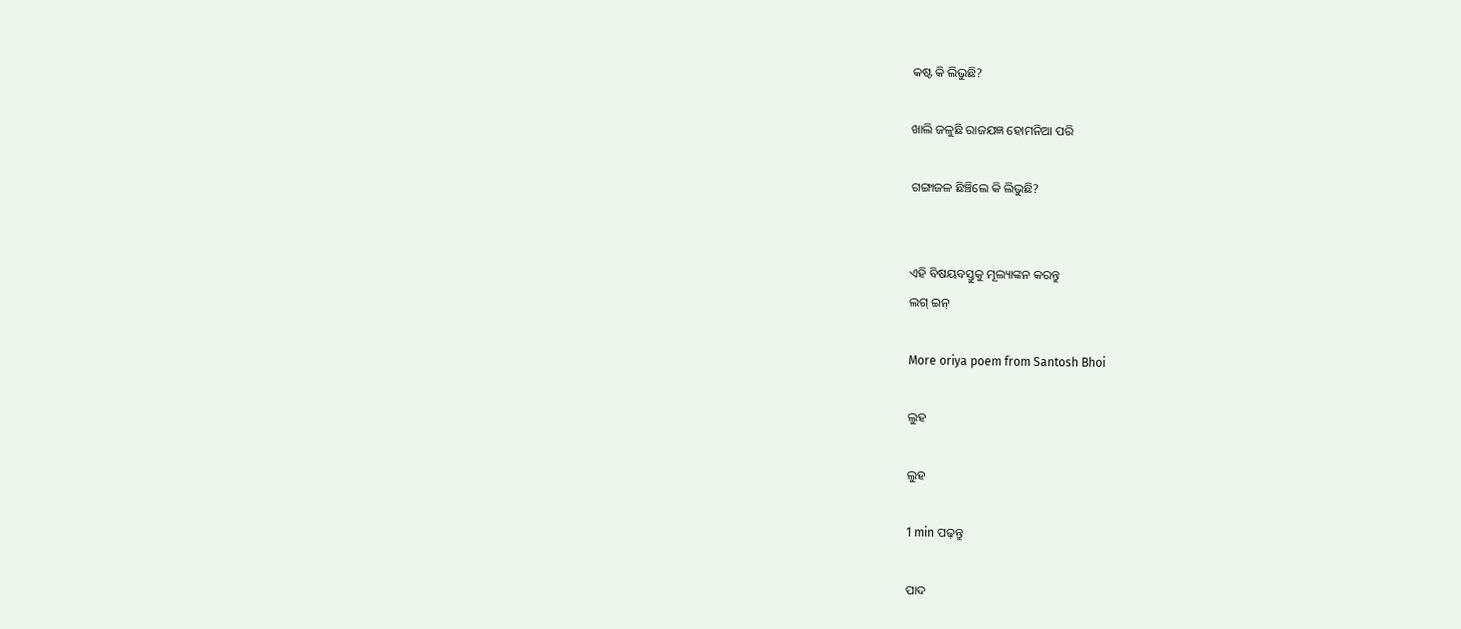କଷ୍ଟ କି ଲିଭୁଛି?

ଖାଲି ଜଳୁଛି ରାଜଯଜ୍ଞ ହୋମନିଆ ପରି

ଗଙ୍ଗାଜଳ ଛିଞ୍ଚିଲେ କି ଲିଭୁଛି?


ଏହି ବିଷୟବସ୍ତୁକୁ ମୂଲ୍ୟାଙ୍କନ କରନ୍ତୁ
ଲଗ୍ ଇନ୍

More oriya poem from Santosh Bhoi

ଲୁହ

ଲୁହ

1 min ପଢ଼ନ୍ତୁ

ପାଦ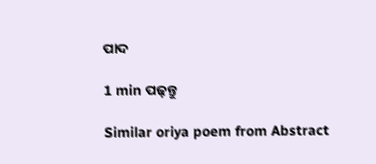ପାଦ

1 min ପଢ଼ନ୍ତୁ

Similar oriya poem from Abstract